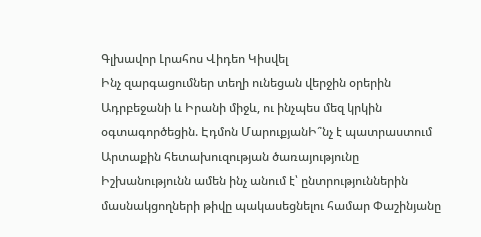Գլխավոր Լրահոս Վիդեո Կիսվել
Ինչ զարգացումներ տեղի ունեցան վերջին օրերին Ադրբեջանի և Իրանի միջև, ու ինչպես մեզ կրկին օգտագործեցին. Էդմոն ՄարուքյանԻ՞նչ է պատրաստում Արտաքին հետախուզության ծառայությունը Իշխանությունն ամեն ինչ անում է՝ ընտրություններին մասնակցողների թիվը պակասեցնելու համար Փաշինյանը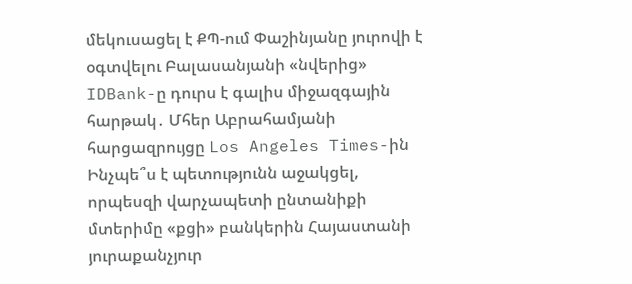մեկուսացել է ՔՊ-ում Փաշինյանը յուրովի է օգտվելու Բալասանյանի «նվերից» IDBank-ը դուրս է գալիս միջազգային հարթակ․ Մհեր Աբրահամյանի հարցազրույցը Los Angeles Times-ին Ինչպե՞ս է պետությունն աջակցել, որպեսզի վարչապետի ընտանիքի մտերիմը «քցի» բանկերին Հայաստանի յուրաքանչյուր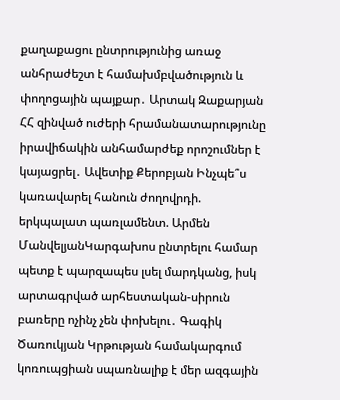քաղաքացու ընտրությունից առաջ անհրաժեշտ է համախմբվածություն և փողոցային պայքար․ Արտակ Զաքարյան ՀՀ զինված ուժերի հրամանատարությունը իրավիճակին անհամարժեք որոշումներ է կայացրել․ Ավետիք Քերոբյան Ինչպե՞ս կառավարել հանուն ժողովրդի. երկպալատ պառլամենտ. Արմեն ՄանվելյանԿարգախոս ընտրելու համար պետք է պարզապես լսել մարդկանց, իսկ արտագրված արհեստական-սիրուն բառերը ոչինչ չեն փոխելու․ Գագիկ Ծառուկյան Կրթության համակարգում կոռուպցիան սպառնալիք է մեր ազգային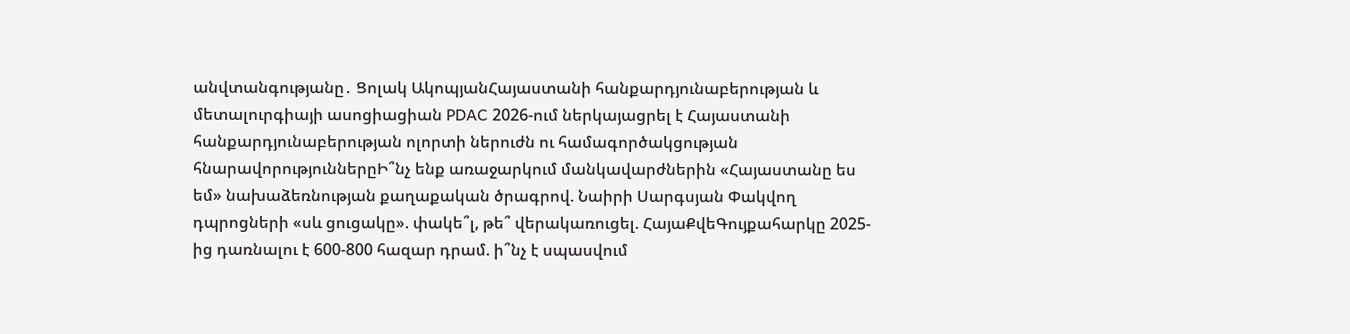անվտանգությանը․ Ցոլակ ԱկոպյանՀայաստանի հանքարդյունաբերության և մետալուրգիայի ասոցիացիան PDAC 2026-ում ներկայացրել է Հայաստանի հանքարդյունաբերության ոլորտի ներուժն ու համագործակցության հնարավորություններըԻ՞նչ ենք առաջարկում մանկավարժներին «Հայաստանը ես եմ» նախաձեռնության քաղաքական ծրագրով. Նաիրի Սարգսյան Փակվող դպրոցների «սև ցուցակը». փակե՞լ, թե՞ վերակառուցել. ՀայաՔվեԳույքահարկը 2025-ից դառնալու է 600-800 հազար դրամ. ի՞նչ է սպասվում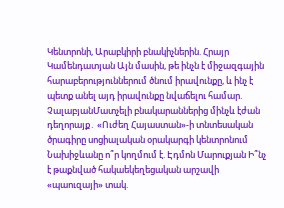Կենտրոնի, Արաբկիրի բնակիչներին. Հրայր Կամենդատյան Այն մասին, թե ինչն է միջազգային հարաբերություններում ծնում իրավունքը, և ինչ է պետք անել այդ իրավունքը նվաճելու համար. ՉալաբյանՄատչելի բնակարաններից մինչև էժան դեղորայք․ «Ուժեղ Հայաստան»-ի տնտեսական ծրագիրը սոցիալական օրակարգի կենտրոնում Նախիջևանը ո՞ր կողմում է. Էդմոն Մարուքյան Ի՞նչ է թաքնված հակաեկեղեցական արշավի «պաուզայի» տակ.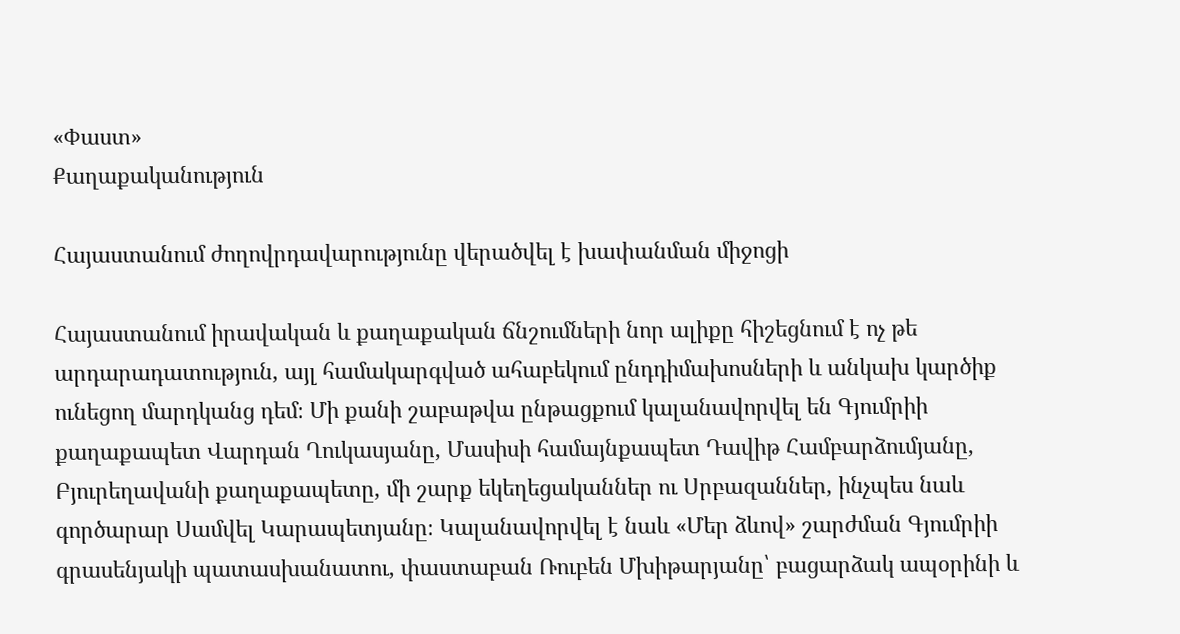«Փաստ»
Քաղաքականություն

Հայաստանում ժողովրդավարությունը վերածվել է խափանման միջոցի

Հայաստանում իրավական և քաղաքական ճնշումների նոր ալիքը հիշեցնում է ոչ թե արդարադատություն, այլ համակարգված ահաբեկում ընդդիմախոսների և անկախ կարծիք ունեցող մարդկանց դեմ։ Մի քանի շաբաթվա ընթացքում կալանավորվել են Գյումրիի քաղաքապետ Վարդան Ղուկասյանը, Մասիսի համայնքապետ Դավիթ Համբարձումյանը, Բյուրեղավանի քաղաքապետը, մի շարք եկեղեցականներ ու Սրբազաններ, ինչպես նաև գործարար Սամվել Կարապետյանը։ Կալանավորվել է նաև «Մեր ձևով» շարժման Գյումրիի գրասենյակի պատասխանատու, փաստաբան Ռուբեն Մխիթարյանը՝ բացարձակ ապօրինի և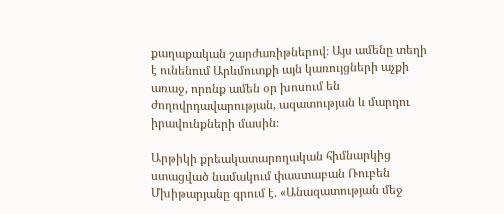քաղաքական շարժառիթներով։ Այս ամենը տեղի է ունենում Արևմուտքի այն կառույցների աչքի առաջ, որոնք ամեն օր խոսում են ժողովրդավարության, ազատության և մարդու իրավունքների մասին։

Արթիկի քրեակատարողական հիմնարկից ստացված նամակում փաստաբան Ռուբեն Մխիթարյանը գրում է. «Անազատության մեջ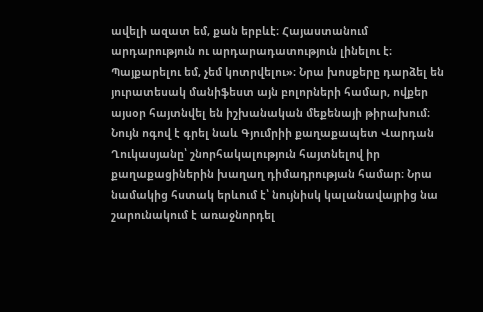ավելի ազատ եմ, քան երբևէ։ Հայաստանում արդարություն ու արդարադատություն լինելու է։ Պայքարելու եմ, չեմ կոտրվելու»։ Նրա խոսքերը դարձել են յուրատեսակ մանիֆեստ այն բոլորների համար, ովքեր այսօր հայտնվել են իշխանական մեքենայի թիրախում։ Նույն ոգով է գրել նաև Գյումրիի քաղաքապետ Վարդան Ղուկասյանը՝ շնորհակալություն հայտնելով իր քաղաքացիներին խաղաղ դիմադրության համար։ Նրա նամակից հստակ երևում է՝ նույնիսկ կալանավայրից նա շարունակում է առաջնորդել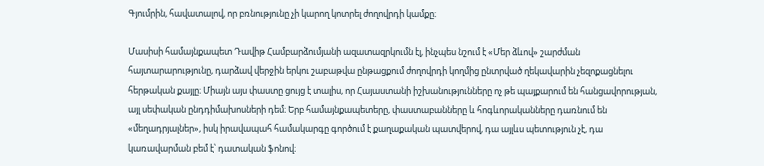Գյումրին, հավատալով, որ բռնությունը չի կարող կոտրել ժողովրդի կամքը։

Մասիսի համայնքապետ Դավիթ Համբարձումյանի ազատազրկումն էլ, ինչպես նշում է «Մեր ձևով» շարժման հայտարարությունը, դարձավ վերջին երկու շաբաթվա ընթացքում ժողովրդի կողմից ընտրված ղեկավարին չեզոքացնելու հերթական քայլը։ Միայն այս փաստը ցույց է տալիս, որ Հայաստանի իշխանությունները ոչ թե պայքարում են հանցավորության, այլ սեփական ընդդիմախոսների դեմ։ Երբ համայնքապետերը, փաստաբանները և հոգևորականները դառնում են «մեղադրյալներ», իսկ իրավապահ համակարգը գործում է քաղաքական պատվերով, դա այլևս պետություն չէ, դա կառավարման բեմ է՝ դատական ֆոնով։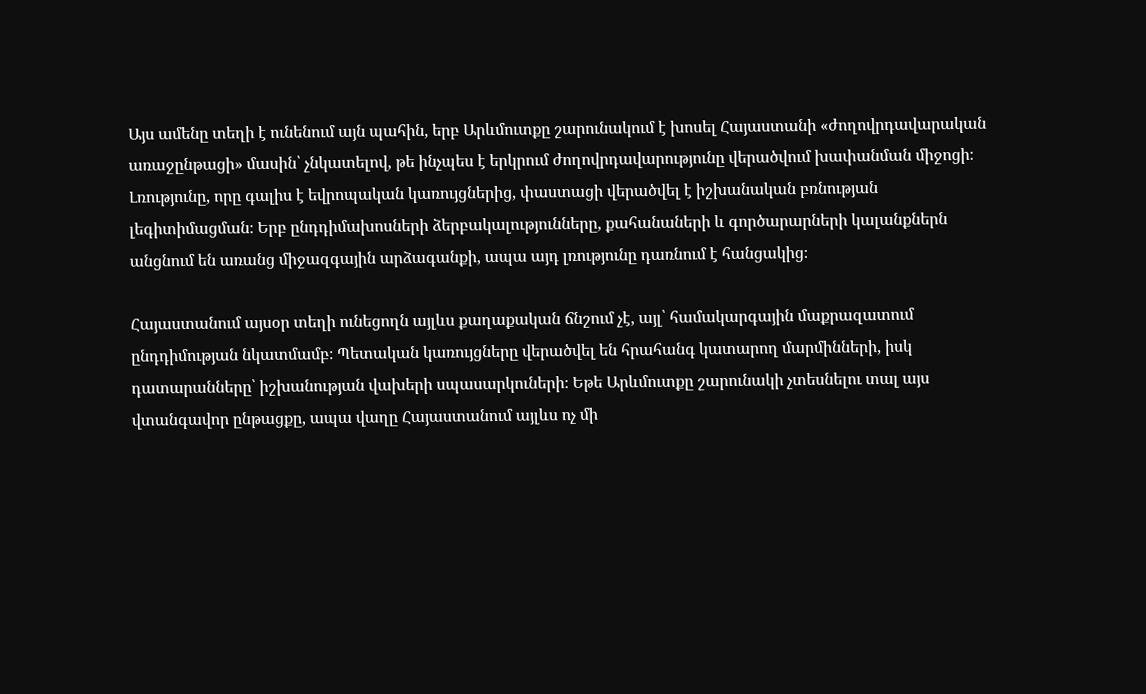Այս ամենը տեղի է ունենում այն պահին, երբ Արևմուտքը շարունակում է խոսել Հայաստանի «ժողովրդավարական առաջընթացի» մասին՝ չնկատելով, թե ինչպես է երկրում ժողովրդավարությունը վերածվում խափանման միջոցի։ Լռությունը, որը գալիս է եվրոպական կառույցներից, փաստացի վերածվել է իշխանական բռնության լեգիտիմացման։ Երբ ընդդիմախոսների ձերբակալությունները, քահանաների և գործարարների կալանքներն անցնում են առանց միջազգային արձագանքի, ապա այդ լռությունը դառնում է հանցակից։

Հայաստանում այսօր տեղի ունեցողն այլևս քաղաքական ճնշում չէ, այլ՝ համակարգային մաքրազատում ընդդիմության նկատմամբ։ Պետական կառույցները վերածվել են հրահանգ կատարող մարմինների, իսկ դատարանները՝ իշխանության վախերի սպասարկուների։ Եթե Արևմուտքը շարունակի չտեսնելու տալ այս վտանգավոր ընթացքը, ապա վաղը Հայաստանում այլևս ոչ մի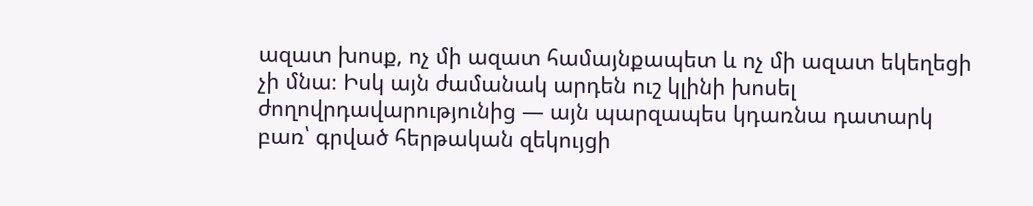ազատ խոսք, ոչ մի ազատ համայնքապետ և ոչ մի ազատ եկեղեցի չի մնա։ Իսկ այն ժամանակ արդեն ուշ կլինի խոսել ժողովրդավարությունից — այն պարզապես կդառնա դատարկ բառ՝ գրված հերթական զեկույցի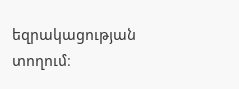եզրակացության տողում։